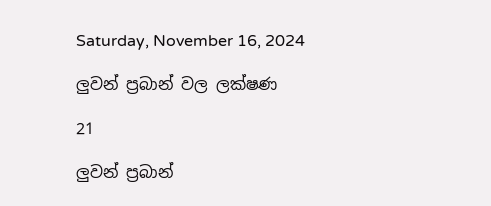Saturday, November 16, 2024

ලුවන් ප්‍රබාන් වල ලක්ෂණ

21

ලුවන් ප්‍රබාන්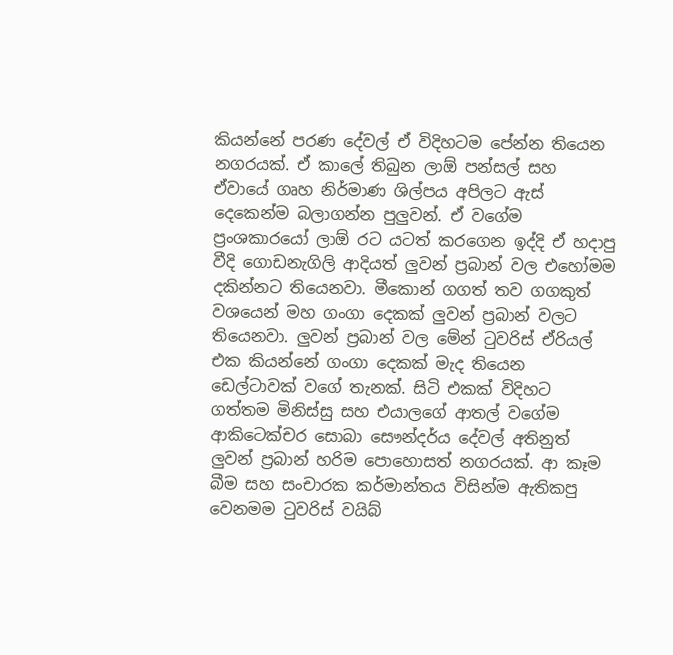කියන්නේ පරණ දේවල් ඒ විදිහටම පේන්න තියෙන නගරයක්. ඒ කාලේ තිබුන ලාඕ පන්සල් සහ ඒවායේ ගෘහ නිර්මාණ ශිල්පය අපිලට ඇස් දෙකෙන්ම බලාගන්න පුලුවන්. ඒ වගේම ප්‍රංශකාරයෝ ලාඕ රට යටත් කරගෙන ඉද්දි ඒ හදාපු වීදි ගොඩනැගිලි ආදියත් ලුවන් ප්‍රබාන් වල එහෝමම දකින්නට තියෙනවා. මීකොන් ගගත් තව ගගකුත් වශයෙන් මහ ගංගා දෙකක් ලුවන් ප්‍රබාන් වලට තියෙනවා. ලුවන් ප්‍රබාන් වල මේන් ටුවරිස් ඒරියල් එක කියන්නේ ගංගා දෙකක් මැද තියෙන ඩෙල්ටාවක් වගේ තැනක්. සිටි එකක් විදිහට ගත්තම මිනිස්සු සහ එයාලගේ ආතල් වගේම ආකිටෙක්චර සොබා සෞන්දර්ය දේවල් අතිනුත් ලුවන් ප්‍රබාන් හරිම පොහොසත් නගරයක්. ආ කෑම බීම සහ සංචාරක කර්මාන්තය විසින්ම ඇතිකපු වෙනමම ටුවරිස් වයිබ්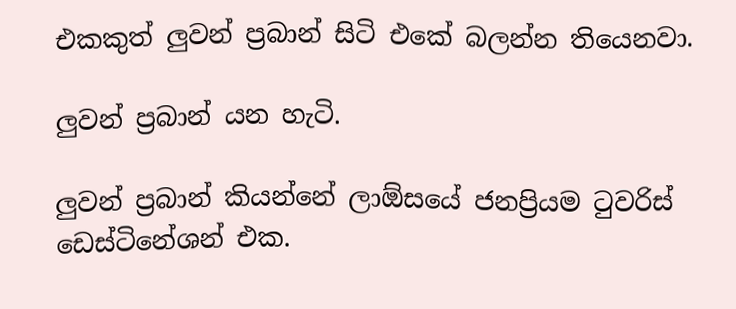එකකුත් ලුවන් ප්‍රබාන් සිටි එකේ බලන්න තියෙනවා.

ලුවන් ප්‍රබාන් යන හැටි.

ලුවන් ප්‍රබාන් කියන්නේ ලාඕසයේ ජනප්‍රියම ටුවරිස් ඩෙස්ටිනේශන් එක.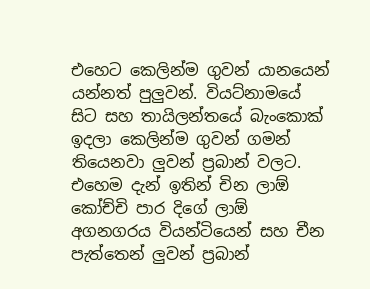එහෙට කෙලින්ම ගුවන් යානයෙන් යන්නත් පුලුවන්. වියට්නාමයේ සිට සහ තායිලන්තයේ බැංකොක් ඉදලා කෙලින්ම ගුවන් ගමන් තියෙනවා ලුවන් ප්‍රබාන් වලට. එහෙම දැන් ඉතින් චින ලාඕ කෝච්චි පාර දිගේ ලාඕ අගනගරය වියන්ටියෙන් සහ චීන පැත්තෙන් ලුවන් ප්‍රබාන්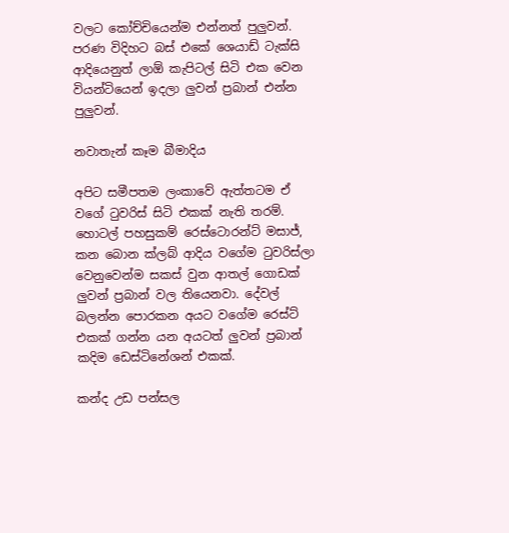වලට කෝච්චියෙන්ම එන්නත් පුලුවන්. පරණ විදිහට බස් එකේ ශෙයාඩ් ටැක්සි ආදියෙනුත් ලාඕ කැපිටල් සිටි එක වෙන වියන්ටියෙන් ඉදලා ලුවන් ප්‍රබාන් එන්න පුලුවන්.

නවාතැන් කෑම බීමාදිය

අපිට සමීපතම ලංකාවේ ඇත්තටම ඒ වගේ ටුවරිස් සිටි එකක් නැති තරම්. හොටල් පහසුකම් රෙස්ටොරන්ට් මසාජ්, කන බොන ක්ලබ් ආදිය වගේම ටුවරිස්ලා වෙනුවෙන්ම සකස් වුන ආතල් ගොඩක් ලුවන් ප්‍රබාන් වල තියෙනවා. දේවල් බලන්න පොරකන අයට වගේම රෙස්ට් එකක් ගන්න යන අයටත් ලුවන් ප්‍රබාන් කදිම ඩෙස්ටිනේශන් එකක්.

කන්ද උඩ පන්සල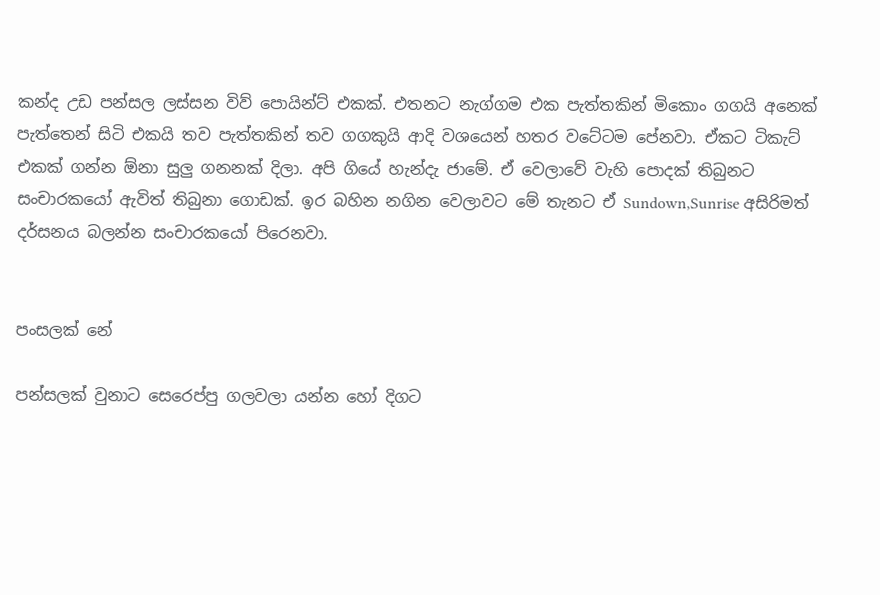කන්ද උඩ පන්සල ලස්සන විව් පොයින්ට් එකක්. එතනට නැග්ගම එක පැත්තකින් මිකොං ගගයි අනෙක් පැත්තෙන් සිටි එකයි තව පැත්තකින් තව ගගකුයි ආදි වශයෙන් හතර වටේටම පේනවා. ඒකට ටිකැට් එකක් ගන්න ඕනා සුලු ගනනක් දිලා. අපි ගියේ හැන්දැ ජාමේ. ඒ වෙලාවේ වැහි පොදක් තිබුනට සංචාරකයෝ ඇවිත් තිබුනා ගොඩක්. ඉර බහින නගින වෙලාවට මේ තැනට ඒ Sundown,Sunrise අසිරිමත් දර්සනය බලන්න සංචාරකයෝ පිරෙනවා.


පංසලක් නේ

පන්සලක් වුනාට සෙරෙප්පු ගලවලා යන්න හෝ දිගට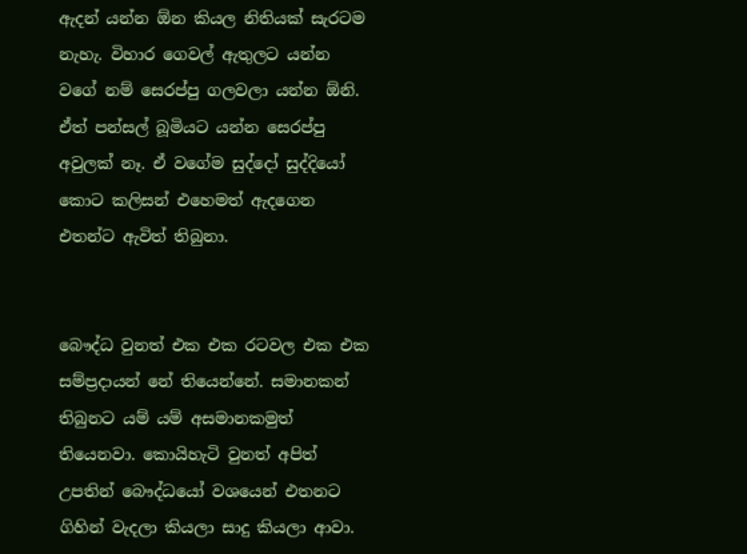ඇදන් යන්න ඕන කියල නිතියක් සැරටම නැහැ. විහාර ගෙවල් ඇතුලට යන්න වගේ නම් සෙරප්පු ගලවලා යන්න ඕනි. ඒත් පන්සල් බූමියට යන්න සෙරප්පු අවුලක් නෑ. ඒ වගේම සුද්දෝ සුද්දියෝ කොට කලිසන් එහෙමත් ඇදගෙන එතන්ට ඇවිත් තිබුනා.


බෞද්ධ වුනත් එක එක රටවල එක එක සම්ප්‍රදායන් නේ තියෙන්නේ. සමානකන් තිබුනට යම් යම් අසමානකමුත් තියෙනවා. කොයිහැටි වුනත් අපිත් උපතින් බෞද්ධයෝ වශයෙන් එතනට ගිහින් වැදලා කියලා සාදු කියලා ආවා.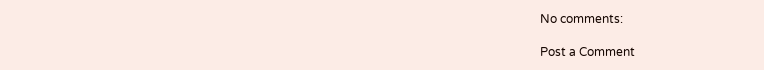No comments:

Post a Comment